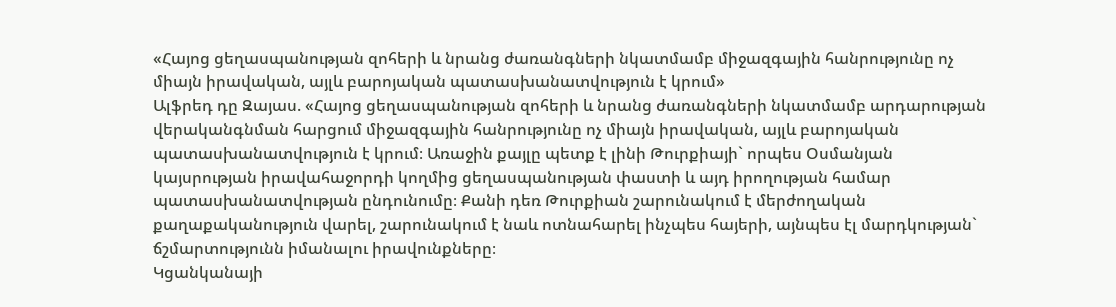«Հայոց ցեղասպանության զոհերի և նրանց ժառանգների նկատմամբ միջազգային հանրությունը ոչ միայն իրավական, այլև բարոյական պատասխանատվություն է կրում»
Ալֆրեդ դը Զայաս. «Հայոց ցեղասպանության զոհերի և նրանց ժառանգների նկատմամբ արդարության վերականգնման հարցում միջազգային հանրությունը ոչ միայն իրավական, այլև բարոյական պատասխանատվություն է կրում։ Առաջին քայլը պետք է լինի Թուրքիայի` որպես Օսմանյան կայսրության իրավահաջորդի կողմից ցեղասպանության փաստի և այդ իրողության համար պատասխանատվության ընդունումը։ Քանի դեռ Թուրքիան շարունակում է մերժողական քաղաքականություն վարել, շարունակում է նաև ոտնահարել ինչպես հայերի, այնպես էլ մարդկության` ճշմարտությունն իմանալու իրավունքները։
Կցանկանայի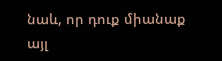նաև, որ դուք միանաք այլ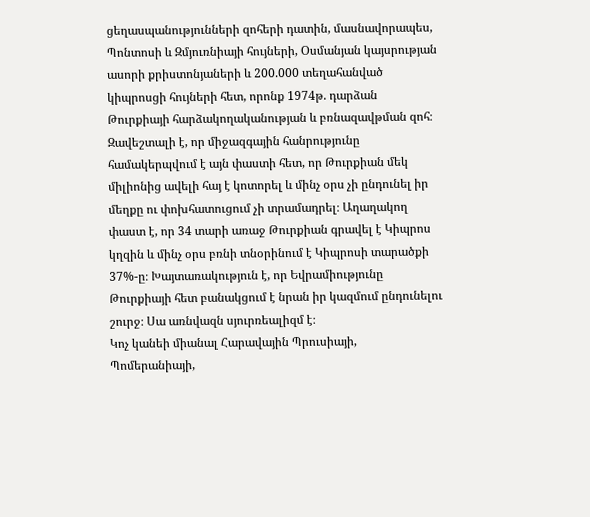ցեղասպանությունների զոհերի դատին, մասնավորապես, Պոնտոսի և Զմյուռնիայի հույների, Օսմանյան կայսրության ասորի քրիստոնյաների և 200.000 տեղահանված կիպրոսցի հույների հետ, որոնք 1974թ. դարձան Թուրքիայի հարձակողականության և բռնազավթման զոհ։ Զավեշտալի է, որ միջազգային հանրությունը համակերպվում է այն փաստի հետ, որ Թուրքիան մեկ միլիոնից ավելի հայ է կոտորել և մինչ օրս չի ընդունել իր մեղքը ու փոխհատուցում չի տրամադրել։ Աղաղակող փաստ է, որ 34 տարի առաջ Թուրքիան գրավել է Կիպրոս կղզին և մինչ օրս բռնի տնօրինում է Կիպրոսի տարածքի 37%-ը։ Խայտառակություն է, որ Եվրամիությունը Թուրքիայի հետ բանակցում է նրան իր կազմում ընդունելու շուրջ։ Սա առնվազն սյուրռեալիզմ է։
Կոչ կանեի միանալ Հարավային Պրուսիայի, Պոմերանիայի,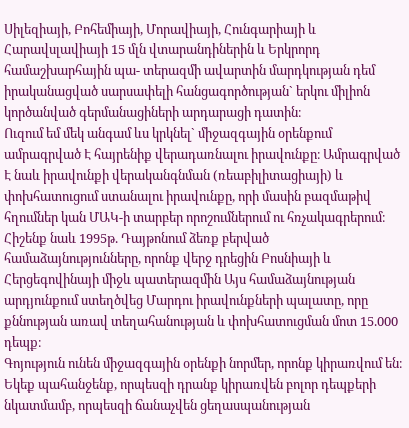Սիլեզիայի, Բոհեմիայի, Մորավիայի, Հունգարիայի և Հարավսլավիայի 15 մլն վտարանդիներին և Երկրորդ համաշխարհային պա- տերազմի ավարտին մարդկության դեմ իրականացված սարսափելի հանցագործության` երկու միլիոն կործանված գերմանացիների արդարացի դատին։
Ուզում եմ մեկ անգամ ևս կրկնել` միջազգային օրենքում ամրագրված Է հայրենիք վերադառնալու իրավունքը։ Ամրագրված Է նաև իրավունքի վերականգնման (ռեաբիլիտացիայի) և փոխհատուցում ստանալու իրավունքը, որի մասին բազմաթիվ հղումներ կան ՄԱԿ-ի տարբեր որոշումներում ու հռչակագրերում։
Հիշենք նաև 1995թ. Դայթոնում ձեռք բերված համաձայնությունները, որոնք վերջ դրեցին Բոսնիայի և Հերցեգովինայի միջև պատերազմին Այս համաձայնության արդյունքում ստեղծվեց Մարդու իրավունքների պալատը, որը քննության առավ տեղահանության և փոխհատուցման մոտ 15.000 դեպք։
Գոյություն ունեն միջազգային օրենքի նորմեր, որոնք կիրառվում են։ Եկեք պահանջենք, որպեսզի դրանք կիրառվեն բոլոր դեպքերի նկատմամբ, որպեսզի ճանաչվեն ցեղասպանության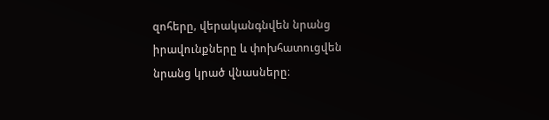զոհերը, վերականգնվեն նրանց իրավունքները և փոխհատուցվեն նրանց կրած վնասները։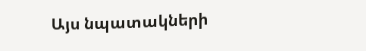Այս նպատակների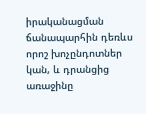իրականացման ճանապարհին դեռևս որոշ խոչընդոտներ կան, և դրանցից առաջինը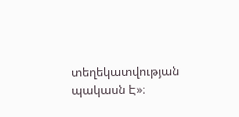տեղեկատվության պակասն Է»։